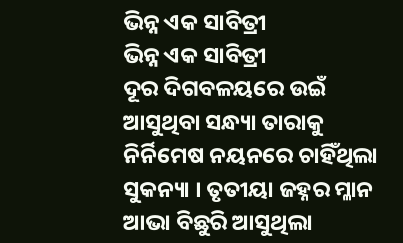ଭିନ୍ନ ଏକ ସାବିତ୍ରୀ
ଭିନ୍ନ ଏକ ସାବିତ୍ରୀ
ଦୂର ଦିଗବଳୟରେ ଉଇଁ ଆସୁଥିବା ସନ୍ଧ୍ୟା ତାରାକୁ ନିର୍ନିମେଷ ନୟନରେ ଚାହିଁଥିଲା ସୁକନ୍ୟା । ତୃତୀୟା ଜହ୍ନର ମ୍ଳାନ ଆଭା ବିଛୁରି ଆସୁଥିଲା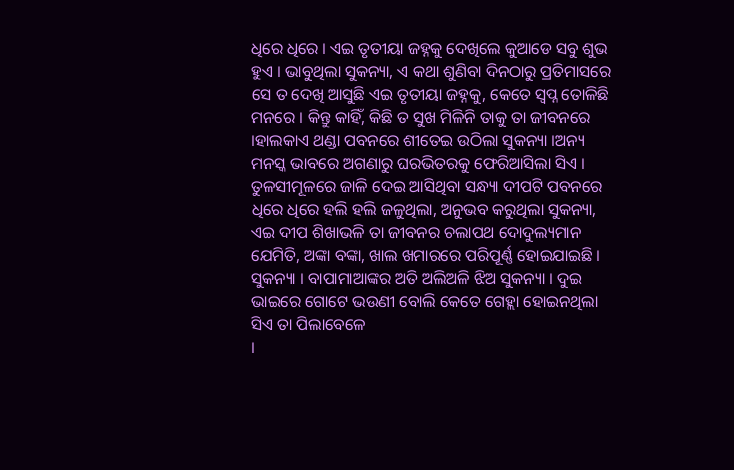ଧିରେ ଧିରେ । ଏଇ ତୃତୀୟା ଜହ୍ନକୁ ଦେଖିଲେ କୁଆଡେ ସବୁ ଶୁଭ ହୁଏ । ଭାବୁଥିଲା ସୁକନ୍ୟା, ଏ କଥା ଶୁଣିବା ଦିନଠାରୁ ପ୍ରତିମାସରେ ସେ ତ ଦେଖି ଆସୁଛି ଏଇ ତୃତୀୟା ଜହ୍ନକୁ, କେତେ ସ୍ବପ୍ନ ତୋଳିଛି ମନରେ । କିନ୍ତୁ କାହିଁ, କିଛି ତ ସୁଖ ମିଳିନି ତାକୁ ତା ଜୀବନରେ ।ହାଲକାଏ ଥଣ୍ଡା ପବନରେ ଶୀତେଇ ଉଠିଲା ସୁକନ୍ୟା ।ଅନ୍ୟ ମନସ୍କ ଭାବରେ ଅଗଣାରୁ ଘରଭିତରକୁ ଫେରିଆସିଲା ସିଏ । ତୁଳସୀମୂଳରେ ଜାଳି ଦେଇ ଆସିଥିବା ସନ୍ଧ୍ୟା ଦୀପଟି ପବନରେ ଧିରେ ଧିରେ ହଲି ହଲି ଜଳୁଥିଲା, ଅନୁଭବ କରୁଥିଲା ସୁକନ୍ୟା, ଏଇ ଦୀପ ଶିଖାଭଳି ତା ଜୀବନର ଚଲାପଥ ଦୋଦୁଲ୍ୟମାନ ଯେମିତି, ଅଙ୍କା ବଙ୍କା, ଖାଲ ଖମାରରେ ପରିପୂର୍ଣ୍ଣ ହୋଇଯାଇଛି ।
ସୁକନ୍ୟା । ବାପାମାଆଙ୍କର ଅତି ଅଲିଅଳି ଝିଅ ସୁକନ୍ୟା । ଦୁଇ ଭାଇରେ ଗୋଟେ ଭଉଣୀ ବୋଲି କେତେ ଗେହ୍ଲା ହୋଇନଥିଲା ସିଏ ତା ପିଲାବେଳେ
।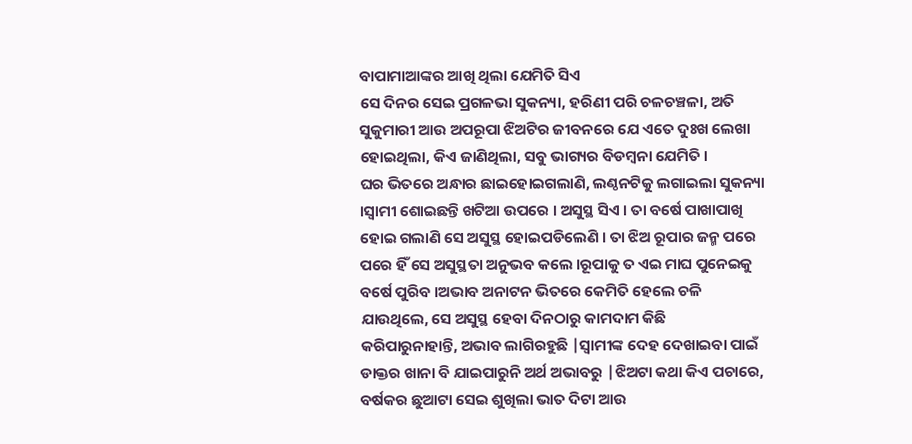ବାପାମାଆଙ୍କର ଆଖି ଥିଲା ଯେମିତି ସିଏ
ସେ ଦିନର ସେଇ ପ୍ରଗଳଭା ସୁକନ୍ୟା, ହରିଣୀ ପରି ଚଳଚଞ୍ଚଳା, ଅତି ସୁକୁମାରୀ ଆଉ ଅପରୂପା ଝିଅଟିର ଜୀବନରେ ଯେ ଏତେ ଦୁଃଖ ଲେଖା ହୋଇଥିଲା, କିଏ ଜାଣିଥିଲା, ସବୁ ଭାଗ୍ୟର ବିଡମ୍ବନା ଯେମିତି ।
ଘର ଭିତରେ ଅନ୍ଧାର ଛାଇହୋଇଗଲାଣି, ଲଣ୍ଠନଟିକୁ ଲଗାଇଲା ସୁକନ୍ୟା ।ସ୍ୱାମୀ ଶୋଇଛନ୍ତି ଖଟିଆ ଉପରେ । ଅସୁସ୍ଥ ସିଏ । ତା ବର୍ଷେ ପାଖାପାଖି ହୋଇ ଗଲାଣି ସେ ଅସୁସ୍ଥ ହୋଇପଡିଲେଣି । ତା ଝିଅ ରୂପାର ଜନ୍ମ ପରେ ପରେ ହିଁ ସେ ଅସୁସ୍ଥତା ଅନୁଭବ କଲେ ।ରୂପାକୁ ତ ଏଇ ମାଘ ପୁନେଇକୁ ବର୍ଷେ ପୁରିବ ।ଅଭାବ ଅନାଟନ ଭିତରେ କେମିତି ହେଲେ ଚଳି ଯାଉଥିଲେ, ସେ ଅସୁସ୍ଥ ହେବା ଦିନଠାରୁ କାମଦାମ କିଛି କରିପାରୁନାହାନ୍ତି, ଅଭାବ ଲାଗିରହୁଛି |ସ୍ୱାମୀଙ୍କ ଦେହ ଦେଖାଇବା ପାଇଁ ଡାକ୍ତର ଖାନା ବି ଯାଇପାରୁନି ଅର୍ଥ ଅଭାବରୁ |ଝିଅଟା କଥା କିଏ ପଚାରେ, ବର୍ଷକର ଛୁଆଟା ସେଇ ଶୁଖିଲା ଭାତ ଦିଟା ଆଉ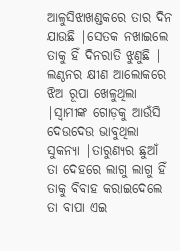ଆଳୁସିଝାଖଣ୍ଡକରେ ତାର ଦିନ ଯାଉଛି |ସେତକ ନଖାଇଲେ ତାକୁ ହିଁ ଦିନରାତି ଝୁଣୁଛି |
ଲଣ୍ଠନର କ୍ଷୀଣ ଆଲୋକରେ ଝିଅ ରୂପା ଖେଳୁଥିଲା |ସ୍ୱାମୀଙ୍କ ଗୋଡ଼କୁ ଆଉଁସି ଦେଉଦେଉ ଭାବୁଥିଲା ସୁକନ୍ୟା |ତାରୁଣ୍ୟର ଛୁଆଁ ତା ଦେହରେ ଲାଗୁ ଲାଗୁ ହିଁ ତାକୁ ବିବାହ କରାଇଦେଲେ ତା ବାପା ଏଇ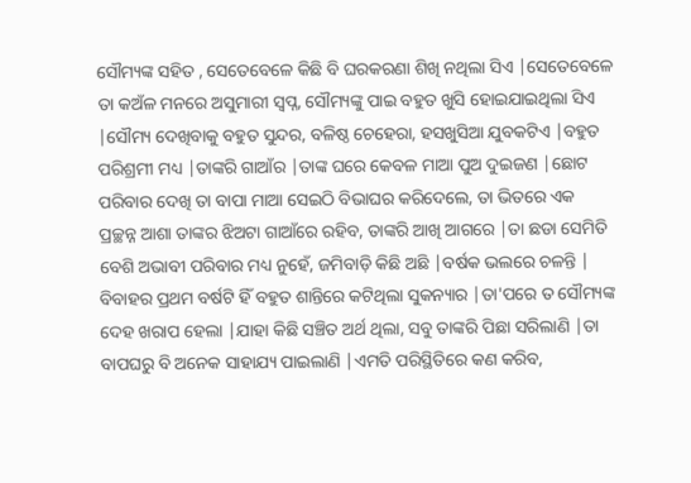ସୌମ୍ୟଙ୍କ ସହିତ , ସେତେବେଳେ କିଛି ବି ଘରକରଣା ଶିଖି ନଥିଲା ସିଏ |ସେତେବେଳେ ତା କଅଁଳ ମନରେ ଅସୁମାରୀ ସ୍ବପ୍ନ, ସୌମ୍ୟଙ୍କୁ ପାଇ ବହୁତ ଖୁସି ହୋଇଯାଇଥିଲା ସିଏ |ସୌମ୍ୟ ଦେଖିବାକୁ ବହୁତ ସୁନ୍ଦର, ବଳିଷ୍ଠ ଚେହେରା, ହସଖୁସିଆ ଯୁବକଟିଏ |ବହୁତ ପରିଶ୍ରମୀ ମଧ୍ୟ |ତାଙ୍କରି ଗାଆଁର |ତାଙ୍କ ଘରେ କେବଳ ମାଆ ପୁଅ ଦୁଇଜଣ |ଛୋଟ ପରିବାର ଦେଖି ତା ବାପା ମାଆ ସେଇଠି ବିଭାଘର କରିଦେଲେ, ତା ଭିତରେ ଏକ ପ୍ରଚ୍ଛନ୍ନ ଆଶା ତାଙ୍କର ଝିଅଟା ଗାଆଁରେ ରହିବ, ତାଙ୍କରି ଆଖି ଆଗରେ |ତା ଛଡା ସେମିତି ବେଶି ଅଭାବୀ ପରିବାର ମଧ୍ୟ ନୁହେଁ, ଜମିବାଡ଼ି କିଛି ଅଛି |ବର୍ଷକ ଭଲରେ ଚଳନ୍ତି |
ବିବାହର ପ୍ରଥମ ବର୍ଷଟି ହିଁ ବହୁତ ଶାନ୍ତିରେ କଟିଥିଲା ସୁକନ୍ୟାର |ତା'ପରେ ତ ସୌମ୍ୟଙ୍କ ଦେହ ଖରାପ ହେଲା |ଯାହା କିଛି ସଞ୍ଚିତ ଅର୍ଥ ଥିଲା, ସବୁ ତାଙ୍କରି ପିଛା ସରିଲାଣି |ତା ବାପଘରୁ ବି ଅନେକ ସାହାଯ୍ୟ ପାଇଲାଣି |ଏମତି ପରିସ୍ଥିତିରେ କଣ କରିବ,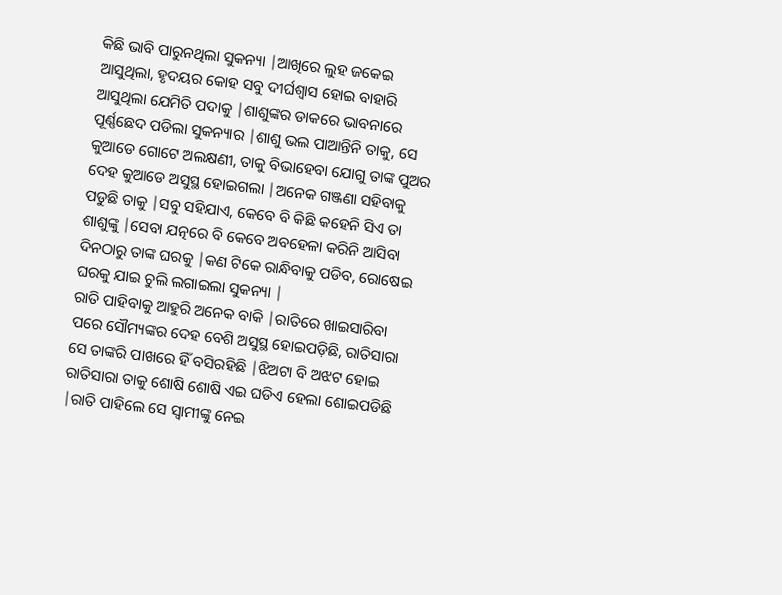କିଛି ଭାବି ପାରୁନଥିଲା ସୁକନ୍ୟା |ଆଖିରେ ଲୁହ ଜକେଇ ଆସୁଥିଲା, ହୃଦୟର କୋହ ସବୁ ଦୀର୍ଘଶ୍ୱାସ ହୋଇ ବାହାରି ଆସୁଥିଲା ଯେମିତି ପଦାକୁ |ଶାଶୁଙ୍କର ଡାକରେ ଭାବନାରେ ପୂର୍ଣ୍ଣଛେଦ ପଡିଲା ସୁକନ୍ୟାର |ଶାଶୁ ଭଲ ପାଆନ୍ତିନି ତାକୁ, ସେ କୁଆଡେ ଗୋଟେ ଅଲକ୍ଷଣୀ, ତାକୁ ବିଭାହେବା ଯୋଗୁ ତାଙ୍କ ପୁଅର ଦେହ କୁଆଡେ ଅସୁସ୍ଥ ହୋଇଗଲା |ଅନେକ ଗଞ୍ଜଣା ସହିବାକୁ ପଡୁଛି ତାକୁ |ସବୁ ସହିଯାଏ, କେବେ ବି କିଛି କହେନି ସିଏ ତା ଶାଶୁଙ୍କୁ |ସେବା ଯତ୍ନରେ ବି କେବେ ଅବହେଳା କରିନି ଆସିବା ଦିନଠାରୁ ତାଙ୍କ ଘରକୁ |କଣ ଟିକେ ରାନ୍ଧିବାକୁ ପଡିବ, ରୋଷେଇ ଘରକୁ ଯାଇ ଚୁଲି ଲଗାଇଲା ସୁକନ୍ୟା |
ରାତି ପାହିବାକୁ ଆହୁରି ଅନେକ ବାକି |ରାତିରେ ଖାଇସାରିବା ପରେ ସୌମ୍ୟଙ୍କର ଦେହ ବେଶି ଅସୁସ୍ଥ ହୋଇପଡ଼ିଛି, ରାତିସାରା ସେ ତାଙ୍କରି ପାଖରେ ହିଁ ବସିରହିଛି |ଝିଅଟା ବି ଅଝଟ ହୋଇ ରାତିସାରା ତାକୁ ଶୋଷି ଶୋଷି ଏଇ ଘଡିଏ ହେଲା ଶୋଇପଡିଛି |ରାତି ପାହିଲେ ସେ ସ୍ୱାମୀଙ୍କୁ ନେଇ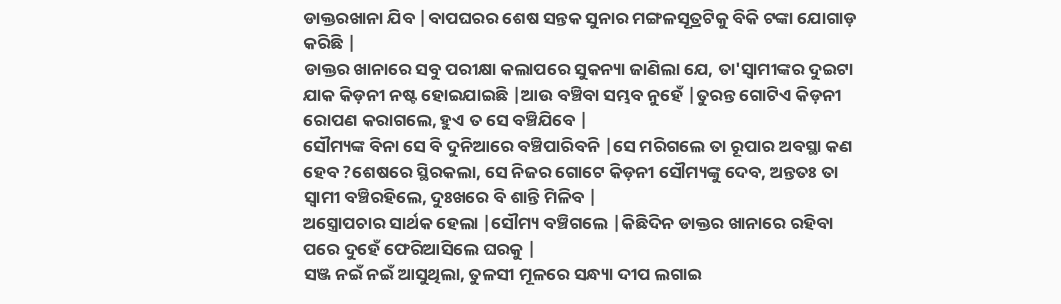ଡାକ୍ତରଖାନା ଯିବ |ବାପଘରର ଶେଷ ସନ୍ତକ ସୁନାର ମଙ୍ଗଳସୂତ୍ରଟିକୁ ବିକି ଟଙ୍କା ଯୋଗାଡ଼ କରିଛି |
ଡାକ୍ତର ଖାନାରେ ସବୁ ପରୀକ୍ଷା କଲାପରେ ସୁକନ୍ୟା ଜାଣିଲା ଯେ, ତା'ସ୍ୱାମୀଙ୍କର ଦୁଇଟା ଯାକ କିଡ଼ନୀ ନଷ୍ଟ ହୋଇଯାଇଛି |ଆଉ ବଞ୍ଚିବା ସମ୍ଭବ ନୁହେଁ |ତୁରନ୍ତ ଗୋଟିଏ କିଡ଼ନୀ ରୋପଣ କରାଗଲେ, ହୁଏ ତ ସେ ବଞ୍ଚିଯିବେ |
ସୌମ୍ୟଙ୍କ ବିନା ସେ ବି ଦୁନିଆରେ ବଞ୍ଚିପାରିବନି |ସେ ମରିଗଲେ ତା ରୂପାର ଅବସ୍ଥା କଣ ହେବ ?ଶେଷରେ ସ୍ଥିରକଲା, ସେ ନିଜର ଗୋଟେ କିଡ଼ନୀ ସୌମ୍ୟଙ୍କୁ ଦେବ, ଅନ୍ତତଃ ତା ସ୍ୱାମୀ ବଞ୍ଚିରହିଲେ, ଦୁଃଖରେ ବି ଶାନ୍ତି ମିଳିବ |
ଅସ୍ତ୍ରୋପଚାର ସାର୍ଥକ ହେଲା |ସୌମ୍ୟ ବଞ୍ଚିଗଲେ |କିଛିଦିନ ଡାକ୍ତର ଖାନାରେ ରହିବା ପରେ ଦୁହେଁ ଫେରିଆସିଲେ ଘରକୁ |
ସଞ୍ଜ ନଇଁ ନଇଁ ଆସୁଥିଲା, ତୁଳସୀ ମୂଳରେ ସନ୍ଧ୍ୟା ଦୀପ ଲଗାଇ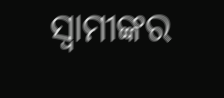ସ୍ୱାମୀଙ୍କର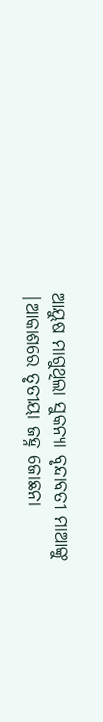ଆୟୁଷ ମାଗୁଥିଲା ସୁକନ୍ୟା ବୃନ୍ଦାବତୀ ମାଆଙ୍କୁ |ଆକାଶରେ ତୃତୀୟା ଜହ୍ନ ଜୋଛନା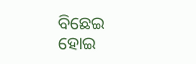ବିଛେଇ ହୋଇ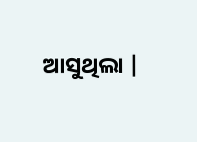ଆସୁଥିଲା |